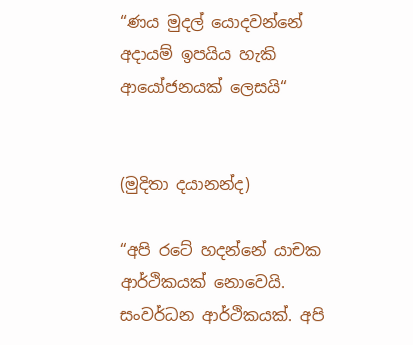“ණය මුදල් යොදවන්නේ අදායම් ඉපයිය හැකි ආයෝජනයක් ලෙසයි“


(මුදිතා දයානන්ද)

“අපි රටේ හදන්නේ යාචක ආර්ථිකයක් නොවෙයි. සංවර්ධන ආර්ථිකයක්. අපි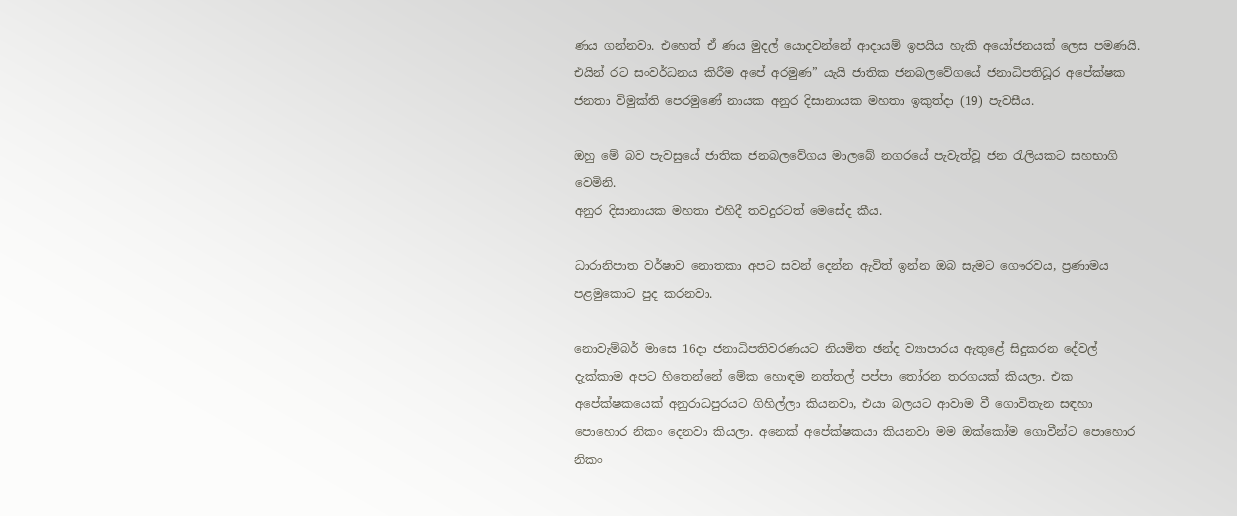ණය ගන්නවා. එහෙත් ඒ ණය මුදල් යොදවන්නේ ආදායම් ඉපයිය හැකි අයෝජනයක් ලෙස පමණයි. එයින් රට සංවර්ධනය කිරීම අපේ අරමුණ” යැයි ජාතික ජනබලවේගයේ ජනාධිපතිධූර අපේක්ෂක ජනතා විමුක්ති පෙරමුණේ නායක අනුර දිසානායක මහතා ඉකුත්දා (19) පැවසීය.

ඔහු මේ බව පැවසුයේ ජාතික ජනබලවේගය මාලබේ නගරයේ පැවැත්වූ ජන රැලියකට සහභාගි වෙමිනි.
අනුර දිසානායක මහතා එහිදී තවදුරටත් මෙසේද කීය.

ධාරානිපාත වර්ෂාව නොතකා අපට සවන් දෙන්න ඇවිත් ඉන්න ඔබ සැමට ගෞරවය, ප්‍රණාමය පළමුකොට පුද කරනවා.

නොවැම්බර් මාසෙ 16දා ජනාධිපතිවරණයට නියමිත ඡන්ද ව්‍යාපාරය ඇතුළේ සිදුකරන දේවල් දැක්කාම අපට හිතෙන්නේ මේක හොඳම නත්තල් පප්පා තෝරන තරගයක් කියලා. එක අපේක්ෂකයෙක් අනුරාධපුරයට ගිහිල්ලා කියනවා, එයා බලයට ආවාම වී ගොවිතැන සඳහා පොහොර නිකං දෙනවා කියලා. අනෙක් අපේක්ෂකයා කියනවා මම ඔක්කෝම ගොවීන්ට පොහොර නිකං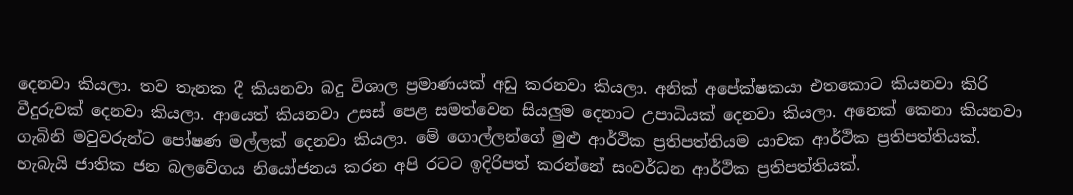දෙනවා කියලා. තව තැනක දී කියනවා බදු විශාල ප්‍රමාණයක් අඩු කරනවා කියලා. අනික් අපේක්ෂකයා එතකොට කියනවා කිරි වීදුරුවක් දෙනවා කියලා. ආයෙත් කියනවා උසස් පෙළ සමත්වෙන සියලුම දෙනාට උපාධියක් දෙනවා කියලා. අනෙක් කෙනා කියනවා ගැබිනි මවුවරුන්ට පෝෂණ මල්ලක් දෙනවා කියලා. මේ ගොල්ලන්ගේ මුළු ආර්ථික ප්‍රතිපත්තියම යාචක ආර්ථික ප්‍රතිපත්තියක්. හැබැයි ජාතික ජන බලවේගය නියෝජනය කරන අපි රටට ඉදිරිපත් කරන්නේ සංවර්ධන ආර්ථික ප්‍රතිපත්තියක්.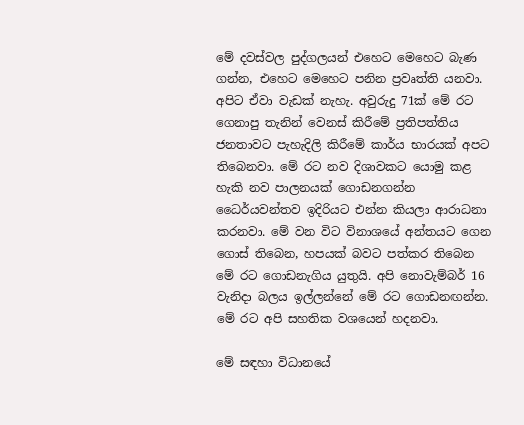මේ දවස්වල පුද්ගලයන් එහෙට මෙහෙට බැණ ගන්න, එහෙට මෙහෙට පනින ප්‍රවෘත්ති යනවා. අපිට ඒවා වැඩක් නැහැ. අවුරුදු 71ක් මේ රට ගෙනාපු තැනින් වෙනස් කිරීමේ ප්‍රතිපත්තිය ජනතාවට පැහැදිලි කිරීමේ කාර්ය භාරයක් අපට තිබෙනවා. මේ රට නව දිශාවකට යොමු කළ හැකි නව පාලනයක් ගොඩනගන්න ධෛර්යවන්තව ඉදිරියට එන්න කියලා ආරාධනා කරනවා. මේ වන විට විනාශයේ අන්තයට ගෙන ගොස් තිබෙන, හපයක් බවට පත්කර තිබෙන මේ රට ගොඩනැගිය යුතුයි. අපි නොවැම්බර් 16 වැනිදා බලය ඉල්ලන්නේ මේ රට ගොඩනඟන්න. මේ රට අපි සහතික වශයෙන් හදනවා.

මේ සඳහා විධානයේ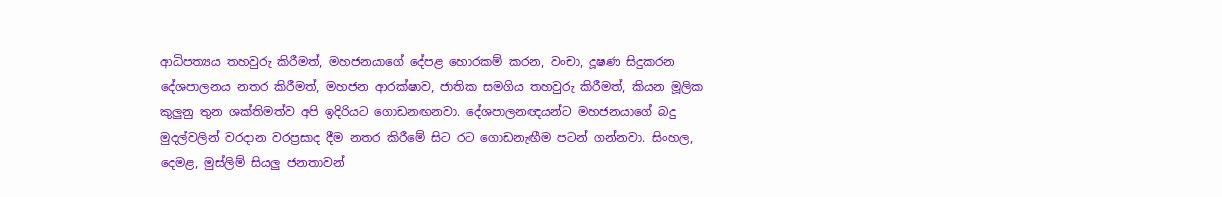ආධිපත්‍යය තහවුරු කිරීමත්, මහජනයාගේ දේපළ හොරකම් කරන, වංචා, දූෂණ සිදුකරන දේශපාලනය නතර කිරීමත්, මහජන ආරක්ෂාව, ජාතික සමගිය තහවුරු කිරීමත්, කියන මූලික කුලුනු තුන ශක්තිමත්ව අපි ඉදිරියට ගොඩනඟනවා. දේශපාලනඥයන්ට මහජනයාගේ බදු මුදල්වලින් වරදාන වරප්‍රසාද දීම නතර කිරීමේ සිට රට ගොඩනැඟීම පටන් ගන්නවා. සිංහල, දෙමළ, මුස්ලිම් සියලු ජනතාවන්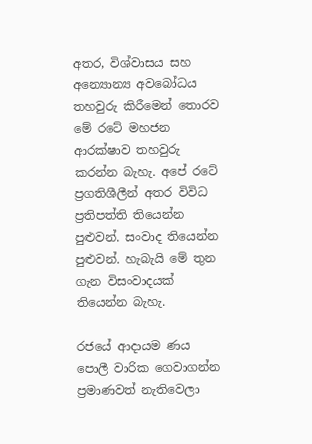අතර, විශ්වාසය සහ අන්‍යොන්‍ය අවබෝධය තහවුරු කිරීමෙන් තොරව මේ රටේ මහජන ආරක්ෂාව තහවුරු කරන්න බැහැ. අපේ රටේ ප්‍රගතිශීලීන් අතර විවිධ ප්‍රතිපත්ති තියෙන්න පුළුවන්. සංවාද තියෙන්න පුළුවන්. හැබැයි මේ තුන ගැන විසංවාදයක් තියෙන්න බැහැ.

රජයේ ආදායම ණය පොලී වාරික ගෙවාගන්න ප්‍රමාණවත් නැතිවෙලා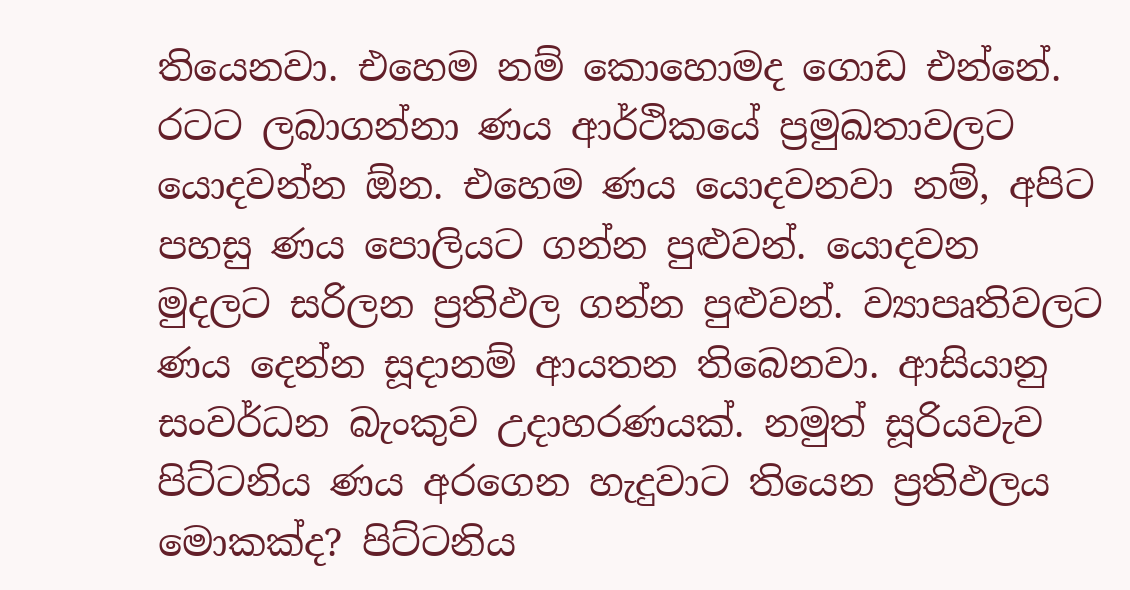තියෙනවා. එහෙම නම් කොහොමද ගොඩ එන්නේ. රටට ලබාගන්නා ණය ආර්ථිකයේ ප්‍රමුඛතාවලට  යොදවන්න ඕන. එහෙම ණය යොදවනවා නම්, අපිට පහසු ණය පොලියට ගන්න පුළුවන්. යොදවන මුදලට සරිලන ප්‍රතිඵල ගන්න පුළුවන්. ව්‍යාපෘතිවලට ණය දෙන්න සූදානම් ආයතන තිබෙනවා. ආසියානු සංවර්ධන බැංකුව උදාහරණයක්. නමුත් සූරියවැව පිට්ටනිය ණය අරගෙන හැදුවාට තියෙන ප්‍රතිඵලය මොකක්ද? පිට්ටනිය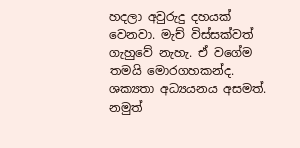හදලා අවුරුදු දහයක් වෙනවා. මැච් විස්සක්වත් ගැහුවේ නැහැ. ඒ වගේම තමයි මොරගහකන්ද. ශක්‍යතා අධ්‍යයනය අසමත්. නමුත්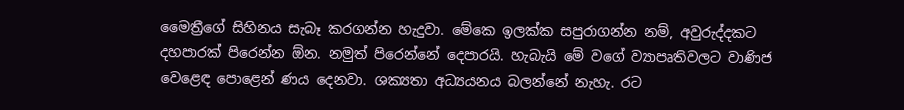මෛත්‍රීගේ සිහිනය සැබෑ කරගන්න හැදුවා. මේකෙ ඉලක්ක සපුරාගන්න නම්, අවුරුද්දකට දහපාරක් පිරෙන්න ඕන. නමුත් පිරෙන්නේ දෙපාරයි. හැබැයි මේ වගේ ව්‍යාපෘතිවලට වාණිජ වෙළෙඳ පොළෙන් ණය දෙනවා. ශක්‍යතා අධ්‍යයනය බලන්නේ නැහැ. රට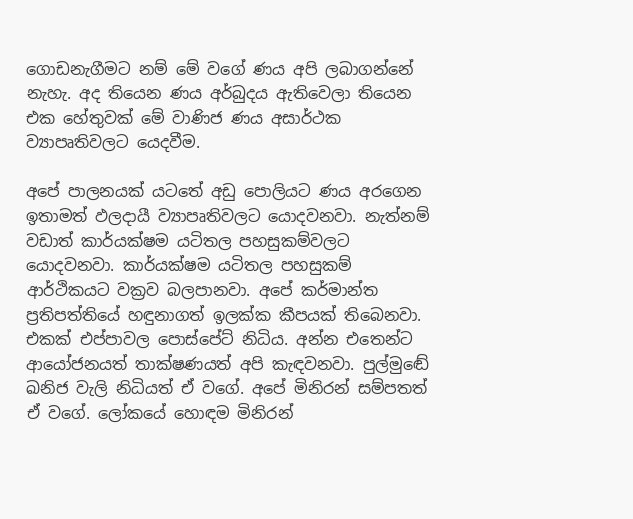ගොඩනැගීමට නම් මේ වගේ ණය අපි ලබාගන්නේ නැහැ. අද තියෙන ණය අර්බුදය ඇතිවෙලා තියෙන එක හේතුවක් මේ වාණිජ ණය අසාර්ථක ව්‍යාපෘතිවලට යෙදවීම.

අපේ පාලනයක් යටතේ අඩු පොලියට ණය අරගෙන ඉතාමත් ඵලදායී ව්‍යාපෘතිවලට යොදවනවා. නැත්නම් වඩාත් කාර්යක්ෂම යටිතල පහසුකම්වලට යොදවනවා. කාර්යක්ෂම යටිතල පහසුකම් ආර්ථිකයට වක්‍රව බලපානවා. අපේ කර්මාන්ත ප්‍රතිපත්තියේ හඳුනාගත් ඉලක්ක කීපයක් තිබෙනවා. එකක් එප්පාවල පොස්පේට් නිධිය. අන්න එතෙන්ට ආයෝජනයත් තාක්ෂණයත් අපි කැඳවනවා. පුල්මුඬේ ඛනිජ වැලි නිධියත් ඒ වගේ. අපේ මිනිරන් සම්පතත් ඒ වගේ. ලෝකයේ හොඳම මිනිරන්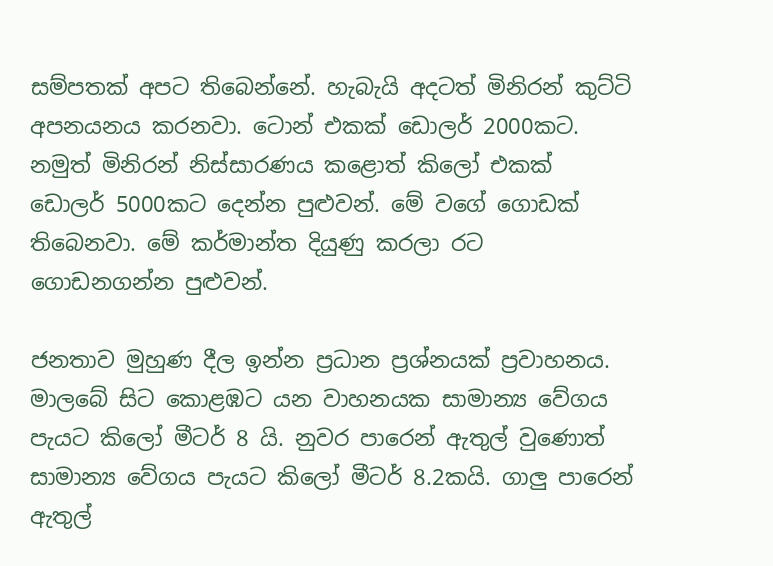සම්පතක් අපට තිබෙන්නේ. හැබැයි අදටත් මිනිරන් කුට්ටි අපනයනය කරනවා. ටොන් එකක් ඩොලර් 2000කට. නමුත් මිනිරන් නිස්සාරණය කළොත් කිලෝ එකක් ඩොලර් 5000කට දෙන්න පුළුවන්. මේ වගේ ගොඩක් තිබෙනවා. මේ කර්මාන්ත දියුණු කරලා රට ගොඩනගන්න පුළුවන්.

ජනතාව මුහුණ දීල ඉන්න ප්‍රධාන ප්‍රශ්නයක් ප්‍රවාහනය. මාලබේ සිට කොළඹට යන වාහනයක සාමාන්‍ය වේගය පැයට කිලෝ මීටර් 8 යි. නුවර පාරෙන් ඇතුල් වුණොත් සාමාන්‍ය වේගය පැයට කිලෝ මීටර් 8.2කයි. ගාලු පාරෙන් ඇතුල්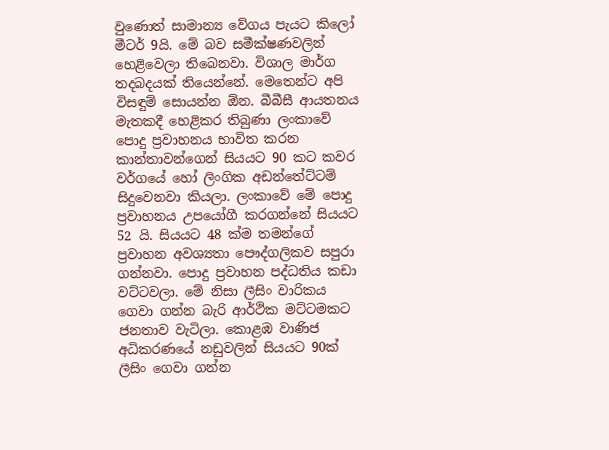වුණොත් සාමාන්‍ය වේගය පැයට කිලෝ මීටර් 9යි. මේ බව සමීක්ෂණවලින් හෙළිවෙලා තිබෙනවා. විශාල මාර්ග තදබදයක් තියෙන්නේ. මෙතෙන්ට අපි විසඳුම් සොයන්න ඕන. බීබීසී ආයතනය මැතකදී හෙළිකර තිබුණා ලංකාවේ පොදු ප්‍රවාහනය භාවිත කරන කාන්තාවන්ගෙන් සියයට 90 කට කවර වර්ගයේ හෝ ලිංගික අඩන්තේට්ටම් සිදුවෙනවා කියලා. ලංකාවේ මේ පොදු ප්‍රවාහනය උපයෝගී කරගන්නේ සියයට 52 යි. සියයට 48 ක්ම තමන්ගේ ප්‍රවාහන අවශ්‍යතා පෞද්ගලිකව සපුරා ගන්නවා. පොදු ප්‍රවාහන පද්ධතිය කඩා වට්ටවලා. මේ නිසා ලීසිං වාරිකය ගෙවා ගන්න බැරි ආර්ථික මට්ටමකට ජනතාව වැටිලා. කොළඹ වාණිජ අධිකරණයේ නඩුවලින් සියයට 90ක් ලීසිං ගෙවා ගන්න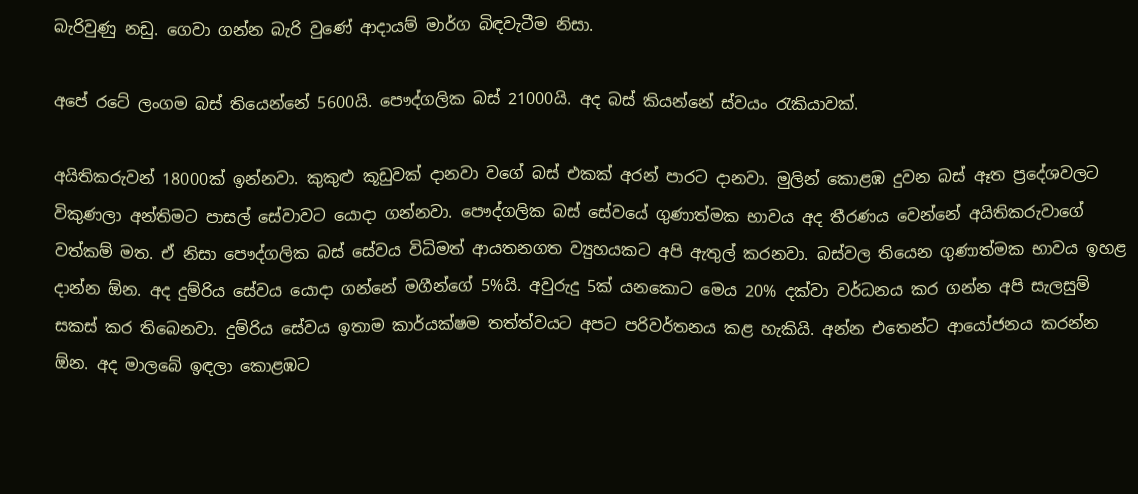බැරිවුණු නඩු. ගෙවා ගන්න බැරි වුණේ ආදායම් මාර්ග බිඳවැටීම නිසා.

අපේ රටේ ලංගම බස් තියෙන්නේ 5600යි. පෞද්ගලික බස් 21000යි. අද බස් කියන්නේ ස්වයං රැකියාවක්.

අයිතිකරුවන් 18000ක් ඉන්නවා. කුකුළු කූඩුවක් දානවා වගේ බස් එකක් අරන් පාරට දානවා. මුලින් කොළඹ දුවන බස් ඈත ප්‍රදේශවලට විකුණලා අන්තිමට පාසල් සේවාවට යොදා ගන්නවා. පෞද්ගලික බස් සේවයේ ගුණාත්මක භාවය අද තීරණය වෙන්නේ අයිතිකරුවාගේ වත්කම් මත. ඒ නිසා පෞද්ගලික බස් සේවය විධිමත් ආයතනගත ව්‍යුහයකට අපි ඇතුල් කරනවා. බස්වල තියෙන ගුණාත්මක භාවය ඉහළ දාන්න ඕන. අද දුම්රිය සේවය යොදා ගන්නේ මගීන්ගේ 5%යි. අවුරුදු 5ක් යනකොට මෙය 20% දක්වා වර්ධනය කර ගන්න අපි සැලසුම් සකස් කර තිබෙනවා. දුම්රිය සේවය ඉතාම කාර්යක්ෂම තත්ත්වයට අපට පරිවර්තනය කළ හැකියි. අන්න එතෙන්ට ආයෝජනය කරන්න ඕන. අද මාලබේ ඉඳලා කොළඹට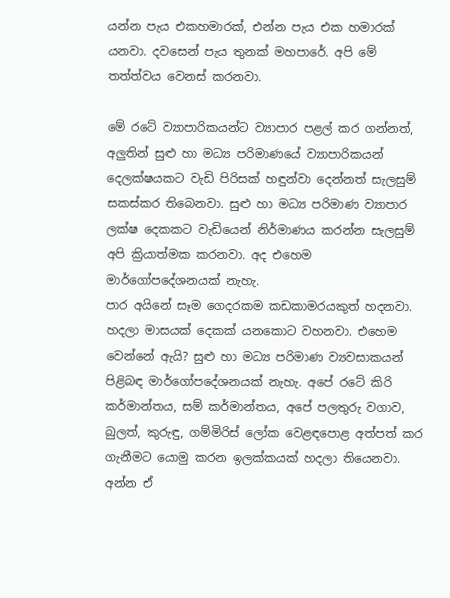යන්න පැය එකහමාරක්, එන්න පැය එක හමාරක් යනවා. දවසෙන් පැය තුනක් මහපාරේ. අපි මේ තත්ත්වය වෙනස් කරනවා.

මේ රටේ ව්‍යාපාරිකයන්ට ව්‍යාපාර පළල් කර ගන්නත්, අලුතින් සුළු හා මධ්‍ය පරිමාණයේ ව්‍යාපාරිකයන් දෙලක්ෂයකට වැඩි පිරිසක් හඳුන්වා දෙන්නත් සැලසුම් සකස්කර තිබෙනවා. සුළු හා මධ්‍ය පරිමාණ ව්‍යාපාර ලක්ෂ දෙකකට වැඩියෙන් නිර්මාණය කරන්න සැලසුම් අපි ක්‍රියාත්මක කරනවා. අද එහෙම මාර්ගෝපදේශනයක් නැහැ.
පාර අයිනේ සෑම ගෙදරකම කඩකාමරයකුත් හදනවා. හදලා මාසයක් දෙකක් යනකොට වහනවා. එහෙම වෙන්නේ ඇයි? සුළු හා මධ්‍ය පරිමාණ ව්‍යවසාකයන් පිළිබඳ මාර්ගෝපදේශනයක් නැහැ. අපේ රටේ කිරි කර්මාන්තය, සම් කර්මාන්තය, අපේ පලතුරු වගාව, බුලත්, කුරුඳු, ගම්මිරිස් ලෝක වෙළඳපොළ අත්පත් කර ගැනීමට යොමු කරන ඉලක්කයක් හදලා තියෙනවා. අන්න ඒ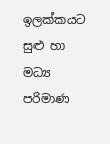ඉලක්කයට සුළු හා මධ්‍ය පරිමාණ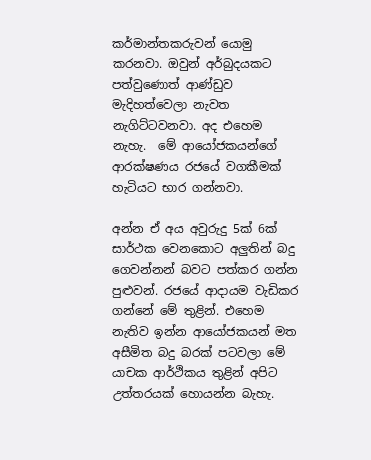කර්මාන්තකරුවන් යොමු කරනවා. ඔවුන් අර්බුදයකට පත්වුණොත් ආණ්ඩුව මැදිහත්වෙලා නැවත නැගිට්ටවනවා. අද එහෙම නැහැ.  මේ ආයෝජකයන්ගේ ආරක්ෂණය රජයේ වගකීමක් හැටියට භාර ගන්නවා.

අන්න ඒ අය අවුරුදු 5ක් 6ක් සාර්ථක වෙනකොට අලුතින් බදු ගෙවන්නන් බවට පත්කර ගන්න පුළුවන්. රජයේ ආදායම වැඩිකර ගන්නේ මේ තුළින්. එහෙම නැතිව ඉන්න ආයෝජකයන් මත අසීමිත බදු බරක් පටවලා මේ යාචක ආර්ථිකය තුළින් අපිට උත්තරයක් හොයන්න බැහැ.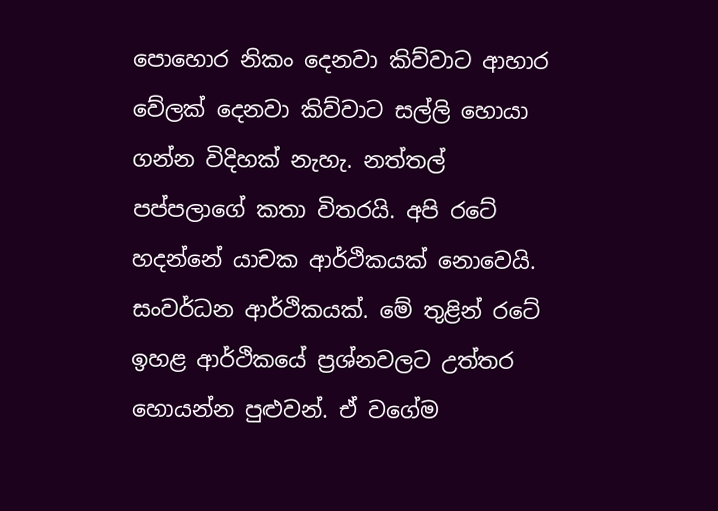පොහොර නිකං දෙනවා කිව්වාට ආහාර වේලක් දෙනවා කිව්වාට සල්ලි හොයා ගන්න විදිහක් නැහැ. නත්තල් පප්පලාගේ කතා විතරයි. අපි රටේ හදන්නේ යාචක ආර්ථිකයක් නොවෙයි. සංවර්ධන ආර්ථිකයක්. මේ තුළින් රටේ ඉහළ ආර්ථිකයේ ප්‍රශ්නවලට උත්තර හොයන්න පුළුවන්. ඒ වගේම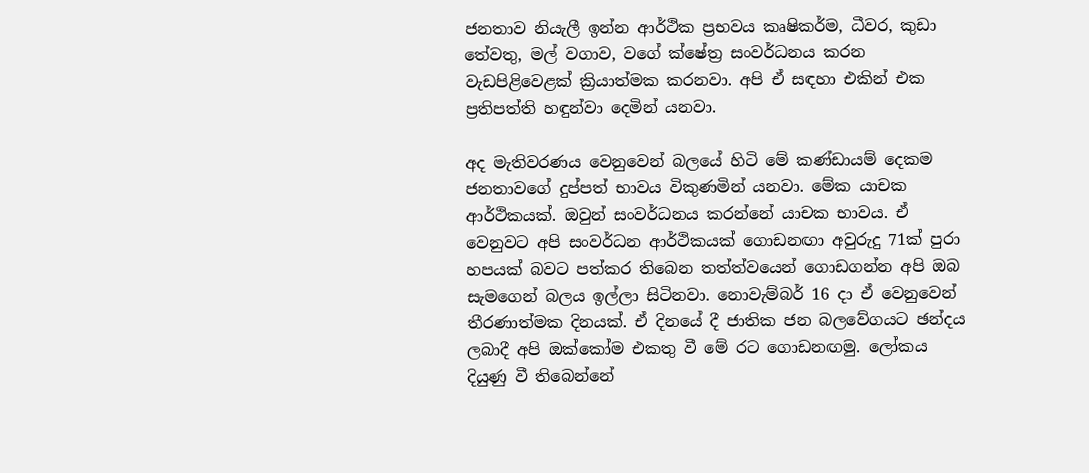ජනතාව නියැලී ඉන්න ආර්ථික ප්‍රභවය කෘෂිකර්ම, ධීවර, කුඩා තේවතු, මල් වගාව, වගේ ක්ෂේත්‍ර සංවර්ධනය කරන වැඩපිළිවෙළක් ක්‍රියාත්මක කරනවා. අපි ඒ සඳහා එකින් එක ප්‍රතිපත්ති හඳුන්වා දෙමින් යනවා.

අද මැතිවරණය වෙනුවෙන් බලයේ හිටි මේ කණ්ඩායම් දෙකම ජනතාවගේ දුප්පත් භාවය විකුණමින් යනවා. මේක යාචක ආර්ථිකයක්. ඔවුන් සංවර්ධනය කරන්නේ යාචක භාවය. ඒ වෙනුවට අපි සංවර්ධන ආර්ථිකයක් ගොඩනඟා අවුරුදු 71ක් පුරා හපයක් බවට පත්කර තිබෙන තත්ත්වයෙන් ගොඩගන්න අපි ඔබ සැමගෙන් බලය ඉල්ලා සිටිනවා. නොවැම්බර් 16 දා ඒ වෙනුවෙන් තීරණාත්මක දිනයක්. ඒ දිනයේ දී ජාතික ජන බලවේගයට ඡන්දය ලබාදී අපි ඔක්කෝම එකතු වී මේ රට ගොඩනඟමු. ලෝකය දියුණු වී තිබෙන්නේ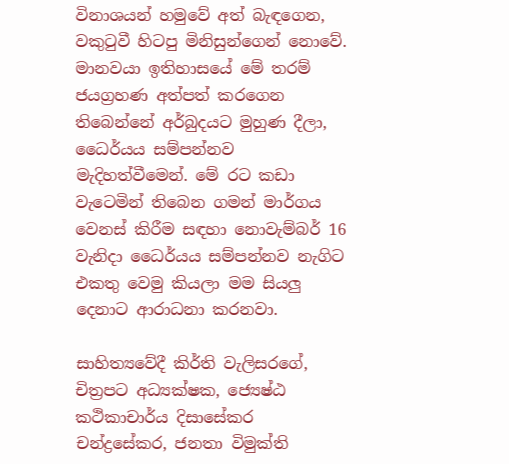විනාශයන් හමුවේ අත් බැඳගෙන, වකුටුවී හිටපු මිනිසුන්ගෙන් නොවේ. මානවයා ඉතිහාසයේ මේ තරම් ජයග්‍රහණ අත්පත් කරගෙන තිබෙන්නේ අර්බුදයට මුහුණ දීලා, ධෛර්යය සම්පන්නව මැදිහත්වීමෙන්. මේ රට කඩා වැටෙමින් තිබෙන ගමන් මාර්ගය වෙනස් කිරීම සඳහා නොවැම්බර් 16 වැනිදා ධෛර්යය සම්පන්නව නැගිට එකතු වෙමු කියලා මම සියලු දෙනාට ආරාධනා කරනවා.

සාහිත්‍යවේදී කිර්ති වැලිසරගේ, චිත්‍රපට අධ්‍යක්ෂක, ජ්‍යෙෂ්ඨ කථිකාචාර්ය දිසාසේකර චන්ද්‍රසේකර, ජනතා විමුක්ති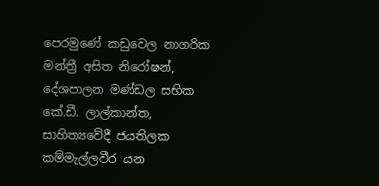පෙරමුණේ කඩුවෙල නාගරික මන්ත්‍රී අසිත නිරෝෂන්, දේශපාලන මණ්ඩල සභික කේ.ඩී. ලාල්කාන්ත, සාහිත්‍යවේදී ජයතිලක කම්මැල්ලවීර යන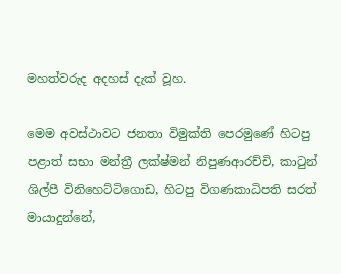මහත්වරුද අදහස් දැක් වූහ.

මෙම අවස්ථාවට ජනතා විමුක්ති පෙරමුණේ හිටපු පළාත් සභා මන්ත්‍රී ලක්ෂ්මන් නිපුණආරච්චි, කාටුන් ශිල්පී විනිහෙට්ටිගොඩ, හිටපු විගණකාධිපති සරත් මායාදුන්නේ,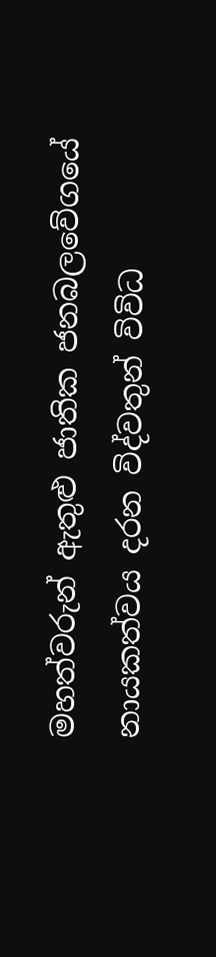මහත්වරුන් ඇතුළු ජාතික ජනබලවේගයේ නායකත්වය දරන විද්වතුන් විවිධ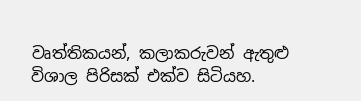වෘත්තිකයන්, කලාකරුවන් ඇතුළු විශාල පිරිසක් එක්ව සිටියහ.